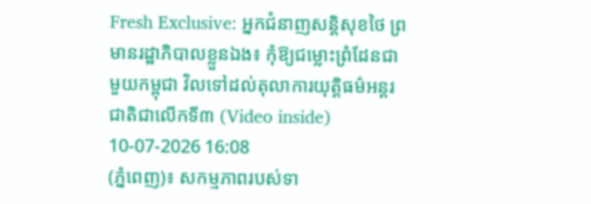Fresh Exclusive: អ្នកជំនាញសន្តិសុខថៃ ព្រមានរដ្ឋាភិបាលខ្លួនឯង៖ កុំឱ្យជម្លោះព្រំដែនជាមួយកម្ពុជា វិលទៅដល់តុលាការយុត្តិធម៌អន្តរជាតិជាលើកទី៣ (Video inside)
10-07-2026 16:08
(ភ្នំពេញ)៖ សកម្មភាពរបស់ទា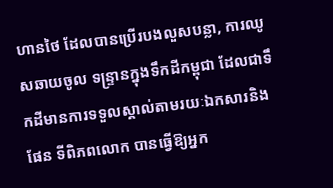ហានថៃ ដែលបានប្រើរបងលួសបន្លា, ការឈូសឆាយចូល ទន្ទ្រានក្នុងទឹកដីកម្ពុជា ដែលជាទឹកដីមានការទទួលស្គាល់តាមរយៈឯកសារនិងផែន ទីពិភពលោក បានធ្វើឱ្យអ្នក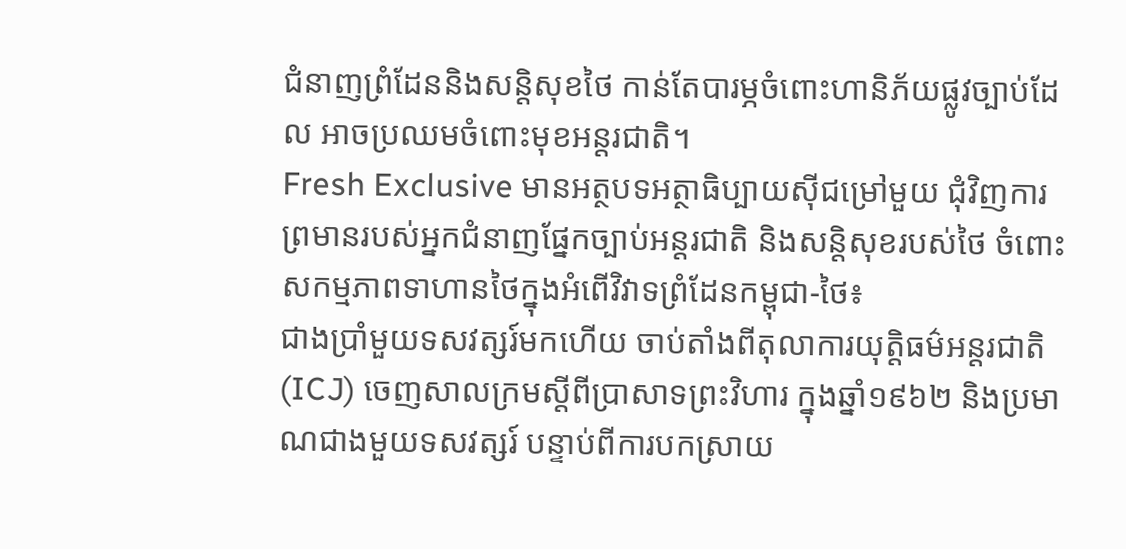ជំនាញព្រំដែននិងសន្តិសុខថៃ កាន់តែបារម្ភចំពោះហានិភ័យផ្លូវច្បាប់ដែល អាចប្រឈមចំពោះមុខអន្តរជាតិ។
Fresh Exclusive មានអត្ថបទអត្ថាធិប្បាយស៊ីជម្រៅមួយ ជុំវិញការព្រមានរបស់អ្នកជំនាញផ្នែកច្បាប់អន្តរជាតិ និងសន្តិសុខរបស់ថៃ ចំពោះសកម្មភាពទាហានថៃក្នុងអំពើវិវាទព្រំដែនកម្ពុជា-ថៃ៖
ជាងប្រាំមួយទសវត្សរ៍មកហើយ ចាប់តាំងពីតុលាការយុត្តិធម៌អន្តរជាតិ (ICJ) ចេញសាលក្រមស្តីពីប្រាសាទព្រះវិហារ ក្នុងឆ្នាំ១៩៦២ និងប្រមាណជាងមួយទសវត្សរ៍ បន្ទាប់ពីការបកស្រាយ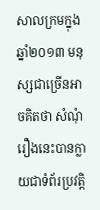សាលក្រមក្នុងឆ្នាំ២០១៣ មនុស្សជាច្រើនអាចគិតថា សំណុំរឿងនេះបានក្លាយជាទំព័រប្រវត្តិ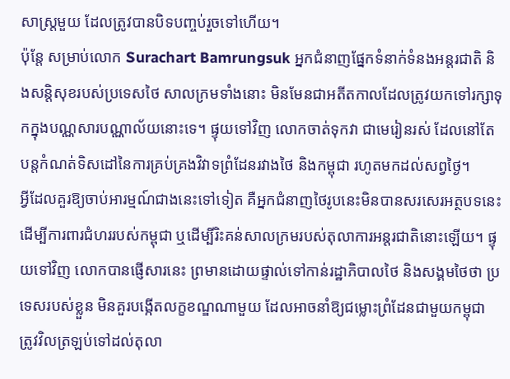សាស្ត្រមួយ ដែលត្រូវបានបិទបញ្ចប់រួចទៅហើយ។
ប៉ុន្តែ សម្រាប់លោក Surachart Bamrungsuk អ្នកជំនាញផ្នែកទំនាក់ទំនងអន្តរជាតិ និងសន្តិសុខរបស់ប្រទេសថៃ សាលក្រមទាំងនោះ មិនមែនជាអតីតកាលដែលត្រូវយកទៅរក្សាទុកក្នុងបណ្ណសារបណ្ណាល័យនោះទេ។ ផ្ទុយទៅវិញ លោកចាត់ទុកវា ជាមេរៀនរស់ ដែលនៅតែបន្តកំណត់ទិសដៅនៃការគ្រប់គ្រងវិវាទព្រំដែនរវាងថៃ និងកម្ពុជា រហូតមកដល់សព្វថ្ងៃ។
អ្វីដែលគួរឱ្យចាប់អារម្មណ៍ជាងនេះទៅទៀត គឺអ្នកជំនាញថៃរូបនេះមិនបានសរសេរអត្ថបទនេះ ដើម្បីការពារជំហររបស់កម្ពុជា ឬដើម្បីរិះគន់សាលក្រមរបស់តុលាការអន្តរជាតិនោះឡើយ។ ផ្ទុយទៅវិញ លោកបានផ្ញើសារនេះ ព្រមានដោយផ្ទាល់ទៅកាន់រដ្ឋាភិបាលថៃ និងសង្គមថៃថា ប្រទេសរបស់ខ្លួន មិនគួរបង្កើតលក្ខខណ្ឌណាមួយ ដែលអាចនាំឱ្យជម្លោះព្រំដែនជាមួយកម្ពុជា ត្រូវវិលត្រឡប់ទៅដល់តុលា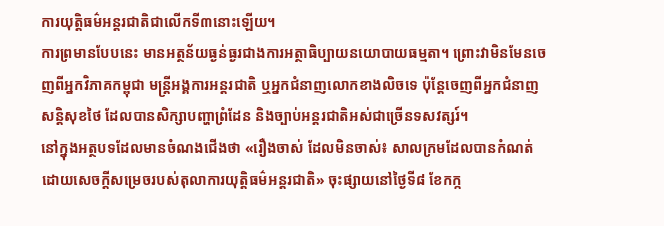ការយុត្តិធម៌អន្តរជាតិជាលើកទី៣នោះឡើយ។
ការព្រមានបែបនេះ មានអត្ថន័យធ្ងន់ធ្ងរជាងការអត្ថាធិប្បាយនយោបាយធម្មតា។ ព្រោះវាមិនមែនចេញពីអ្នកវិភាគកម្ពុជា មន្ត្រីអង្គការអន្តរជាតិ ឬអ្នកជំនាញលោកខាងលិចទេ ប៉ុន្តែចេញពីអ្នកជំនាញសន្តិសុខថៃ ដែលបានសិក្សាបញ្ហាព្រំដែន និងច្បាប់អន្តរជាតិអស់ជាច្រើនទសវត្សរ៍។
នៅក្នុងអត្ថបទដែលមានចំណងជើងថា «រឿងចាស់ ដែលមិនចាស់៖ សាលក្រមដែលបានកំណត់ដោយសេចក្តីសម្រេចរបស់តុលាការយុត្តិធម៌អន្តរជាតិ» ចុះផ្សាយនៅថ្ងៃទី៨ ខែកក្ក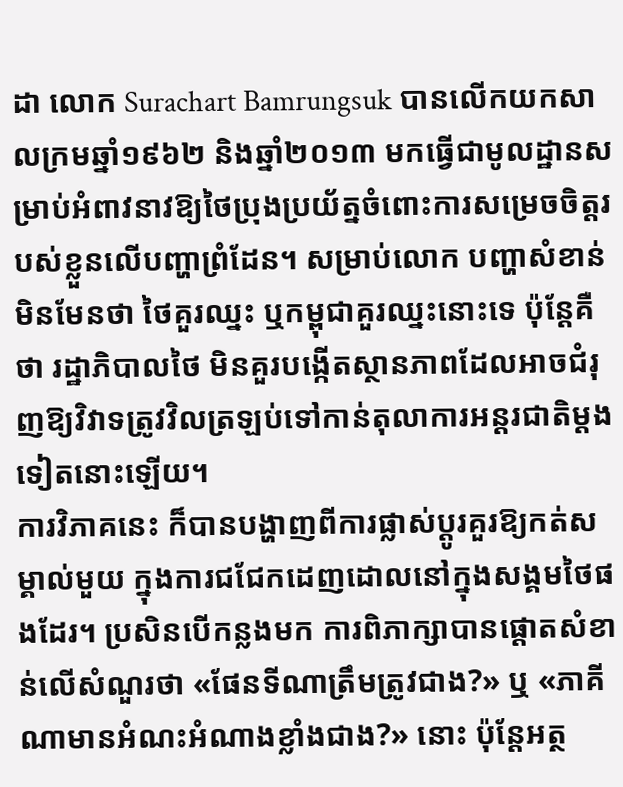ដា លោក Surachart Bamrungsuk បានលើកយកសាលក្រមឆ្នាំ១៩៦២ និងឆ្នាំ២០១៣ មកធ្វើជាមូលដ្ឋានសម្រាប់អំពាវនាវឱ្យថៃប្រុងប្រយ័ត្នចំពោះការសម្រេចចិត្តរបស់ខ្លួនលើបញ្ហាព្រំដែន។ សម្រាប់លោក បញ្ហាសំខាន់មិនមែនថា ថៃគួរឈ្នះ ឬកម្ពុជាគួរឈ្នះនោះទេ ប៉ុន្តែគឺថា រដ្ឋាភិបាលថៃ មិនគួរបង្កើតស្ថានភាពដែលអាចជំរុញឱ្យវិវាទត្រូវវិលត្រឡប់ទៅកាន់តុលាការអន្តរជាតិម្តងទៀតនោះឡើយ។
ការវិភាគនេះ ក៏បានបង្ហាញពីការផ្លាស់ប្តូរគួរឱ្យកត់សម្គាល់មួយ ក្នុងការជជែកដេញដោលនៅក្នុងសង្គមថៃផងដែរ។ ប្រសិនបើកន្លងមក ការពិភាក្សាបានផ្តោតសំខាន់លើសំណួរថា «ផែនទីណាត្រឹមត្រូវជាង?» ឬ «ភាគីណាមានអំណះអំណាងខ្លាំងជាង?» នោះ ប៉ុន្តែអត្ថ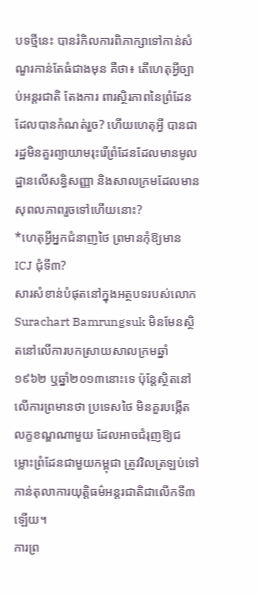បទថ្មីនេះ បានរំកិលការពិភាក្សាទៅកាន់សំណួរកាន់តែធំជាងមុន គឺថា៖ តើហេតុអ្វីច្បាប់អន្តរជាតិ តែងការ ពារស្ថិរភាពនៃព្រំដែនដែលបានកំណត់រួច? ហើយហេតុអ្វី បានជារដ្ឋមិនគួរព្យាយាមរុះរើព្រំដែនដែលមានមូលដ្ឋានលើសន្ធិសញ្ញា និងសាលក្រមដែលមានសុពលភាពរួចទៅហើយនោះ?
*ហេតុអ្វីអ្នកជំនាញថៃ ព្រមានកុំឱ្យមាន ICJ ជុំទី៣?
សារសំខាន់បំផុតនៅក្នុងអត្ថបទរបស់លោក Surachart Bamrungsuk មិនមែនស្ថិតនៅលើការបកស្រាយសាលក្រមឆ្នាំ១៩៦២ ឬឆ្នាំ២០១៣នោះទេ ប៉ុន្តែស្ថិតនៅលើការព្រមានថា ប្រទេសថៃ មិនគួរបង្កើតលក្ខខណ្ឌណាមួយ ដែលអាចជំរុញឱ្យជម្លោះព្រំដែនជាមួយកម្ពុជា ត្រូវវិលត្រឡប់ទៅកាន់តុលាការយុត្តិធម៌អន្តរជាតិជាលើកទី៣ឡើយ។
ការព្រ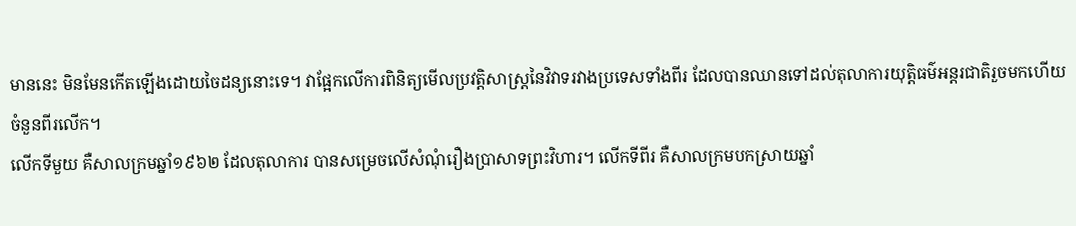មាននេះ មិនមែនកើតឡើងដោយចៃដន្យនោះទេ។ វាផ្អែកលើការពិនិត្យមើលប្រវត្តិសាស្ត្រនៃវិវាទរវាងប្រទេសទាំងពីរ ដែលបានឈានទៅដល់តុលាការយុត្តិធម៌អន្តរជាតិរួចមកហើយចំនួនពីរលើក។
លើកទីមួយ គឺសាលក្រមឆ្នាំ១៩៦២ ដែលតុលាការ បានសម្រេចលើសំណុំរឿងប្រាសាទព្រះវិហារ។ លើកទីពីរ គឺសាលក្រមបកស្រាយឆ្នាំ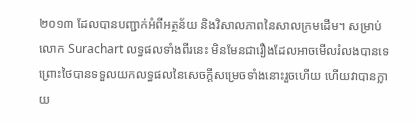២០១៣ ដែលបានបញ្ជាក់អំពីអត្ថន័យ និងវិសាលភាពនៃសាលក្រមដើម។ សម្រាប់លោក Surachart លទ្ធផលទាំងពីរនេះ មិនមែនជារឿងដែលអាចមើលរំលងបានទេ ព្រោះថៃបានទទួលយកលទ្ធផលនៃសេចក្តីសម្រេចទាំងនោះរួចហើយ ហើយវាបានក្លាយ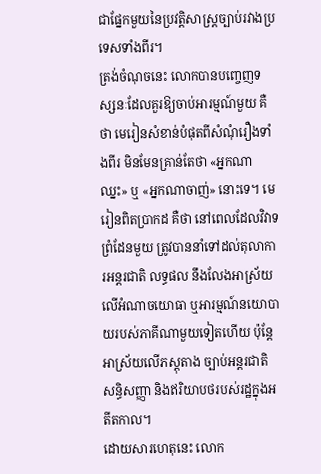ជាផ្នែកមួយនៃប្រវត្តិសាស្ត្រច្បាប់រវាងប្រទេសទាំងពីរ។
ត្រង់ចំណុចនេះ លោកបានបញ្ចេញទស្សនៈដែលគួរឱ្យចាប់អារម្មណ៍មួយ គឺថា មេរៀនសំខាន់បំផុតពីសំណុំរឿងទាំងពីរ មិនមែនគ្រាន់តែថា «អ្នកណាឈ្នះ» ឬ «អ្នកណាចាញ់» នោះទេ។ មេរៀនពិតប្រាកដ គឺថា នៅពេលដែលវិវាទព្រំដែនមួយ ត្រូវបាននាំទៅដល់តុលាការអន្តរជាតិ លទ្ធផល នឹងលែងអាស្រ័យលើអំណាចយោធា ឬអារម្មណ៍នយោបាយរបស់ភាគីណាមួយទៀតហើយ ប៉ុន្តែអាស្រ័យលើភស្តុតាង ច្បាប់អន្តរជាតិ សន្ធិសញ្ញា និងឥរិយាបថរបស់រដ្ឋក្នុងអតីតកាល។
ដោយសារហេតុនេះ លោក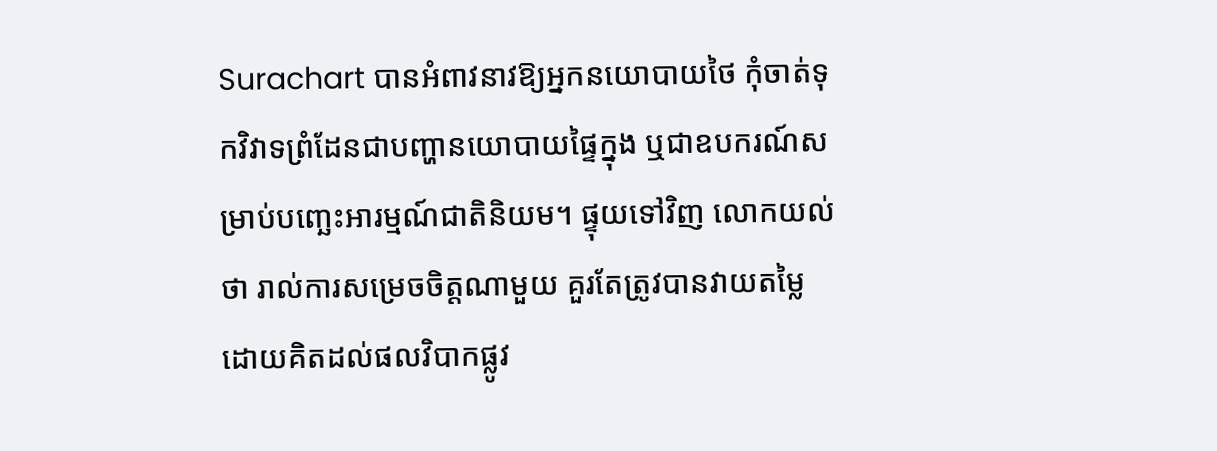Surachart បានអំពាវនាវឱ្យអ្នកនយោបាយថៃ កុំចាត់ទុកវិវាទព្រំដែនជាបញ្ហានយោបាយផ្ទៃក្នុង ឬជាឧបករណ៍សម្រាប់បញ្ឆេះអារម្មណ៍ជាតិនិយម។ ផ្ទុយទៅវិញ លោកយល់ថា រាល់ការសម្រេចចិត្តណាមួយ គួរតែត្រូវបានវាយតម្លៃដោយគិតដល់ផលវិបាកផ្លូវ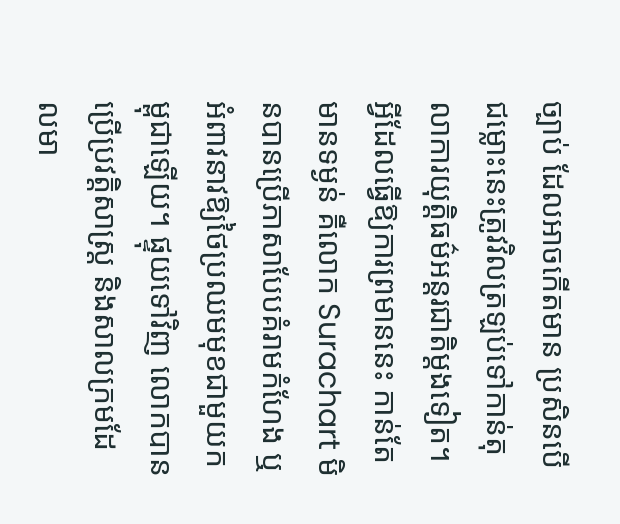ច្បាប់ ដែលអាចកើតមាន ប្រសិនបើជម្លោះនេះត្រូវវិលត្រឡប់ទៅកាន់តុលាការយុត្តិធម៌អន្តរជាតិម្តងទៀត។
អ្វីដែលធ្វើឱ្យការព្រមាននេះ កាន់តែមានទម្ងន់ គឺលោក Surachart មិនបានប្រើភាសាបែបគំរាមកំហែង ឬអំពាវនាវឱ្យថៃប្រឈមមុខជាមួយកម្ពុជាឡើយ។ ផ្ទុយទៅវិញ លោកបានប្រើប្រវត្តិសាស្ត្រ និងសាលក្រមដែលមា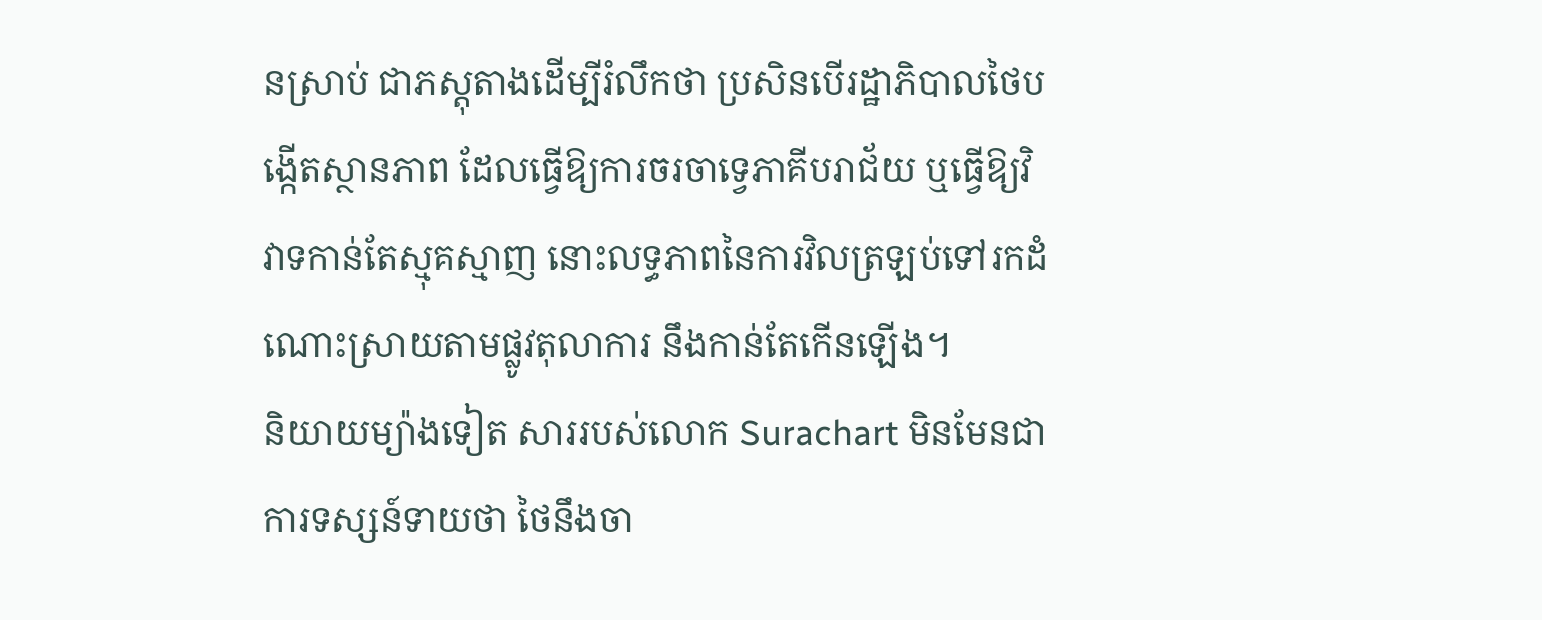នស្រាប់ ជាភស្តុតាងដើម្បីរំលឹកថា ប្រសិនបើរដ្ឋាភិបាលថៃបង្កើតស្ថានភាព ដែលធ្វើឱ្យការចរចាទ្វេភាគីបរាជ័យ ឬធ្វើឱ្យវិវាទកាន់តែស្មុគស្មាញ នោះលទ្ធភាពនៃការវិលត្រឡប់ទៅរកដំណោះស្រាយតាមផ្លូវតុលាការ នឹងកាន់តែកើនឡើង។
និយាយម្យ៉ាងទៀត សាររបស់លោក Surachart មិនមែនជាការទស្សន៍ទាយថា ថៃនឹងចា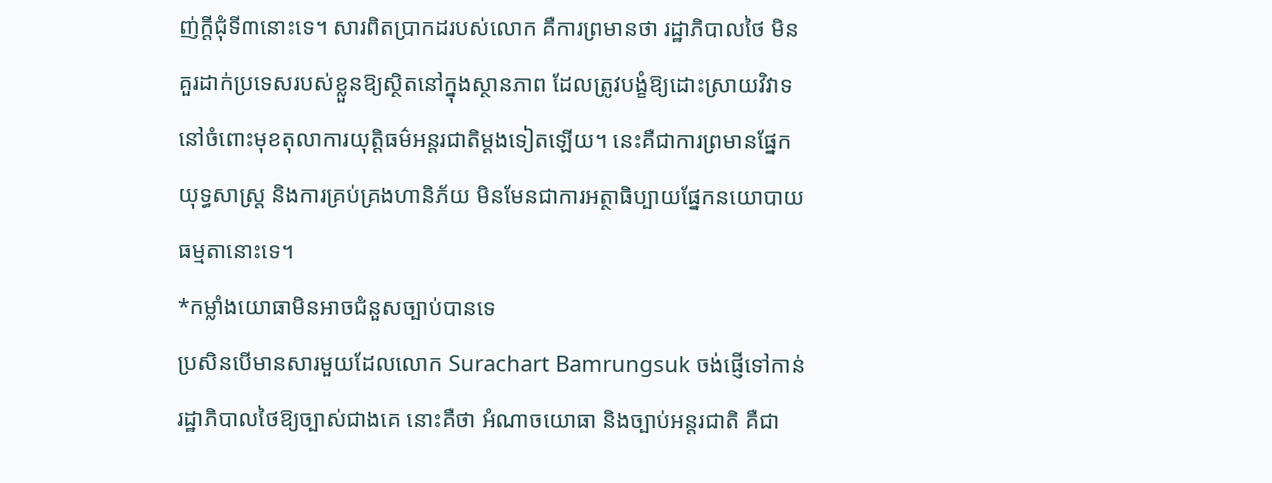ញ់ក្តីជុំទី៣នោះទេ។ សារពិតប្រាកដរបស់លោក គឺការព្រមានថា រដ្ឋាភិបាលថៃ មិនគួរដាក់ប្រទេសរបស់ខ្លួនឱ្យស្ថិតនៅក្នុងស្ថានភាព ដែលត្រូវបង្ខំឱ្យដោះស្រាយវិវាទនៅចំពោះមុខតុលាការយុត្តិធម៌អន្តរជាតិម្តងទៀតឡើយ។ នេះគឺជាការព្រមានផ្នែកយុទ្ធសាស្ត្រ និងការគ្រប់គ្រងហានិភ័យ មិនមែនជាការអត្ថាធិប្បាយផ្នែកនយោបាយធម្មតានោះទេ។
*កម្លាំងយោធាមិនអាចជំនួសច្បាប់បានទេ
ប្រសិនបើមានសារមួយដែលលោក Surachart Bamrungsuk ចង់ផ្ញើទៅកាន់រដ្ឋាភិបាលថៃឱ្យច្បាស់ជាងគេ នោះគឺថា អំណាចយោធា និងច្បាប់អន្តរជាតិ គឺជា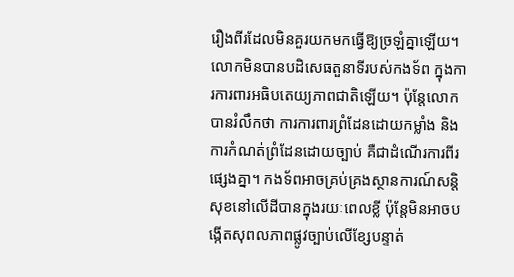រឿងពីរដែលមិនគួរយកមកធ្វើឱ្យច្រឡំគ្នាឡើយ។
លោកមិនបានបដិសេធតួនាទីរបស់កងទ័ព ក្នុងការការពារអធិបតេយ្យភាពជាតិឡើយ។ ប៉ុន្តែលោកបានរំលឹកថា ការការពារព្រំដែនដោយកម្លាំង និងការកំណត់ព្រំដែនដោយច្បាប់ គឺជាដំណើរការពីរផ្សេងគ្នា។ កងទ័ពអាចគ្រប់គ្រងស្ថានការណ៍សន្តិសុខនៅលើដីបានក្នុងរយៈពេលខ្លី ប៉ុន្តែមិនអាចបង្កើតសុពលភាពផ្លូវច្បាប់លើខ្សែបន្ទាត់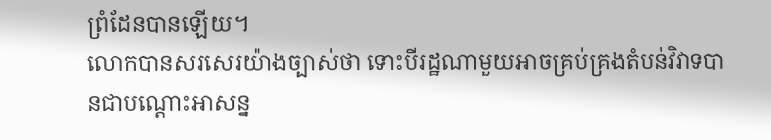ព្រំដែនបានឡើយ។
លោកបានសរសេរយ៉ាងច្បាស់ថា ទោះបីរដ្ឋណាមួយអាចគ្រប់គ្រងតំបន់វិវាទបានជាបណ្តោះអាសន្ន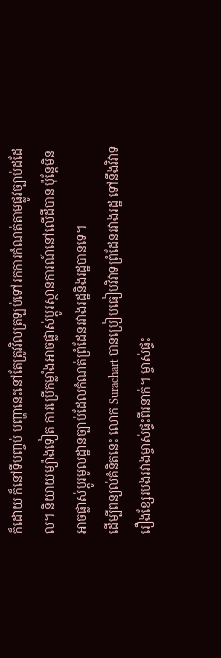ក៏ដោយ ក៏នៅទីបញ្ចប់ បញ្ហានេះនៅតែត្រូវវិលត្រឡប់ទៅរកការកំណត់តាមផ្លូវច្បាប់ដដែល។ និយាយម្យ៉ាងទៀត ការប្រើកម្លាំងអាចផ្លាស់ប្តូរស្ថានការណ៍នៅលើដីបាន ប៉ុន្តែមិនអាចផ្លាស់ប្តូរមូលដ្ឋានច្បាប់ដែលកំណត់ព្រំដែនរវាងរដ្ឋនិងរដ្ឋបានទេ។
ដើម្បីពន្យល់គំនិតនេះ លោក Surachart បានប្រៀបធៀបវិវាទព្រំដែនរវាងរដ្ឋ ទៅនឹងវិវាទរឿងខ្សែរបងរវាងម្ចាស់ផ្ទះពីរនាក់។ ម្ចាស់ផ្ទះ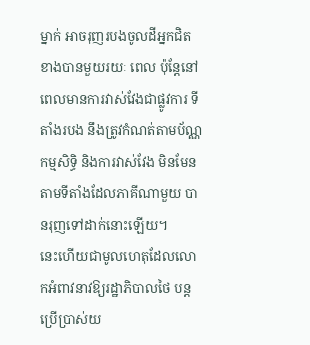ម្នាក់ អាចរុញរបងចូលដីអ្នកជិតខាងបានមួយរយៈ ពេល ប៉ុន្តែនៅពេលមានការវាស់វែងជាផ្លូវការ ទីតាំងរបង នឹងត្រូវកំណត់តាមប័ណ្ណកម្មសិទ្ធិ និងការវាស់វែង មិនមែនតាមទីតាំងដែលភាគីណាមួយ បានរុញទៅដាក់នោះឡើយ។
នេះហើយជាមូលហេតុដែលលោកអំពាវនាវឱ្យរដ្ឋាភិបាលថៃ បន្តប្រើប្រាស់យ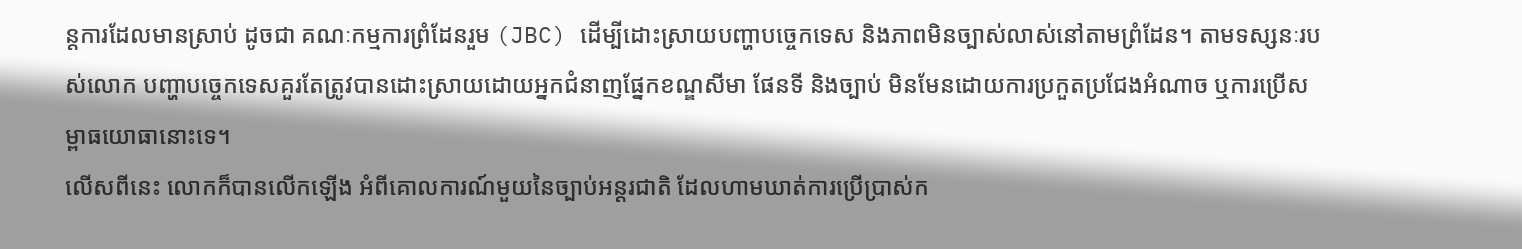ន្តការដែលមានស្រាប់ ដូចជា គណៈកម្មការព្រំដែនរួម (JBC) ដើម្បីដោះស្រាយបញ្ហាបច្ចេកទេស និងភាពមិនច្បាស់លាស់នៅតាមព្រំដែន។ តាមទស្សនៈរបស់លោក បញ្ហាបច្ចេកទេសគួរតែត្រូវបានដោះស្រាយដោយអ្នកជំនាញផ្នែកខណ្ឌសីមា ផែនទី និងច្បាប់ មិនមែនដោយការប្រកួតប្រជែងអំណាច ឬការប្រើសម្ពាធយោធានោះទេ។
លើសពីនេះ លោកក៏បានលើកឡើង អំពីគោលការណ៍មួយនៃច្បាប់អន្តរជាតិ ដែលហាមឃាត់ការប្រើប្រាស់ក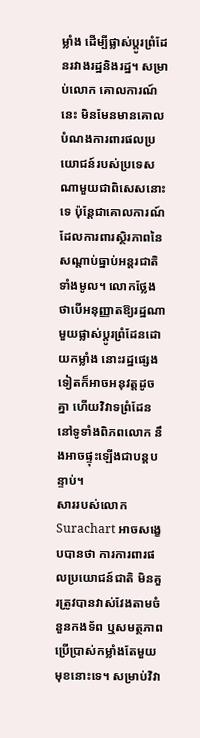ម្លាំង ដើម្បីផ្លាស់ប្តូរព្រំដែនរវាងរដ្ឋនិងរដ្ឋ។ សម្រាប់លោក គោលការណ៍នេះ មិនមែនមានគោលបំណងការពារផលប្រយោជន៍របស់ប្រទេសណាមួយជាពិសេសនោះទេ ប៉ុន្តែជាគោលការណ៍ ដែលការពារស្ថិរភាពនៃសណ្តាប់ធ្នាប់អន្តរជាតិទាំងមូល។ លោកថ្លែងថាបើអនុញ្ញាតឱ្យរដ្ឋណាមួយផ្លាស់ប្តូរព្រំដែនដោយកម្លាំង នោះរដ្ឋផ្សេងទៀតក៏អាចអនុវត្តដូចគ្នា ហើយវិវាទព្រំដែននៅទូទាំងពិភពលោក នឹងអាចផ្ទុះឡើងជាបន្តបន្ទាប់។
សាររបស់លោក Surachart អាចសង្ខេបបានថា ការការពារផលប្រយោជន៍ជាតិ មិនគួរត្រូវបានវាស់វែងតាមចំនួនកងទ័ព ឬសមត្ថភាពប្រើប្រាស់កម្លាំងតែមួយមុខនោះទេ។ សម្រាប់វិវា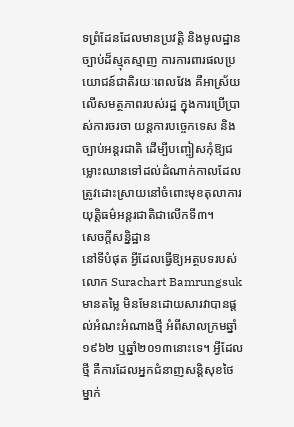ទព្រំដែនដែលមានប្រវត្តិ និងមូលដ្ឋានច្បាប់ដ៏ស្មុគស្មាញ ការការពារផលប្រយោជន៍ជាតិរយៈពេលវែង គឺអាស្រ័យលើសមត្ថភាពរបស់រដ្ឋ ក្នុងការប្រើប្រាស់ការចរចា យន្តការបច្ចេកទេស និងច្បាប់អន្តរជាតិ ដើម្បីបញ្ចៀសកុំឱ្យជម្លោះឈានទៅដល់ដំណាក់កាលដែលត្រូវដោះស្រាយនៅចំពោះមុខតុលាការយុត្តិធម៌អន្តរជាតិជាលើកទី៣។
សេចក្តីសន្និដ្ឋាន
នៅទីបំផុត អ្វីដែលធ្វើឱ្យអត្ថបទរបស់លោក Surachart Bamrungsuk មានតម្លៃ មិនមែនដោយសារវាបានផ្តល់អំណះអំណាងថ្មី អំពីសាលក្រមឆ្នាំ១៩៦២ ឬឆ្នាំ២០១៣នោះទេ។ អ្វីដែលថ្មី គឺការដែលអ្នកជំនាញសន្តិសុខថៃម្នាក់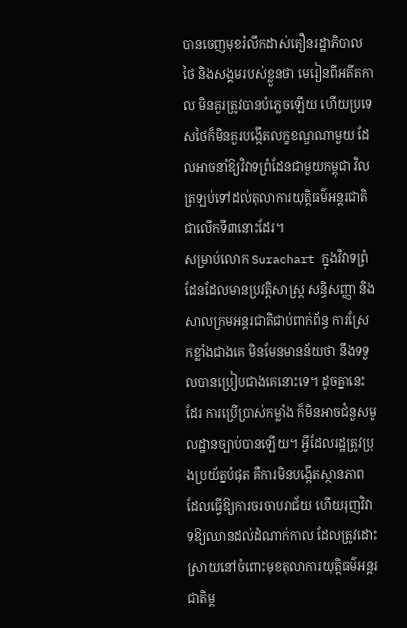បានចេញមុខរំលឹកដាស់តឿនរដ្ឋាភិបាលថៃ និងសង្គមរបស់ខ្លួនថា មេរៀនពីអតីតកាល មិនគួរត្រូវបានបំភ្លេចឡើយ ហើយប្រទេសថៃក៏មិនគួរបង្កើតលក្ខខណ្ឌណាមួយ ដែលអាចនាំឱ្យវិវាទព្រំដែនជាមួយកម្ពុជា វិលត្រឡប់ទៅដល់តុលាការយុត្តិធម៌អន្តរជាតិជាលើកទី៣នោះដែរ។
សម្រាប់លោក Surachart ក្នុងវិវាទព្រំដែនដែលមានប្រវត្តិសាស្ត្រ សន្ធិសញ្ញា និងសាលក្រមអន្តរជាតិជាប់ពាក់ព័ន្ធ ការស្រែកខ្លាំងជាងគេ មិនមែនមានន័យថា នឹងទទួលបានប្រៀបជាងគេនោះទេ។ ដូចគ្នានេះដែរ ការប្រើប្រាស់កម្លាំង ក៏មិនអាចជំនួសមូលដ្ឋានច្បាប់បានឡើយ។ អ្វីដែលរដ្ឋត្រូវប្រុងប្រយ័ត្នបំផុត គឺការមិនបង្កើតស្ថានភាព ដែលធ្វើឱ្យការចរចាបរាជ័យ ហើយរុញវិវាទឱ្យឈានដល់ដំណាក់កាល ដែលត្រូវដោះស្រាយនៅចំពោះមុខតុលាការយុត្តិធម៌អន្តរជាតិម្ត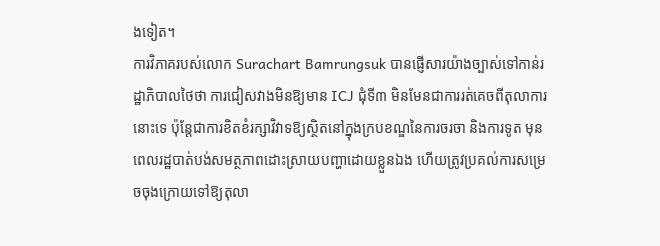ងទៀត។
ការវិភាគរបស់លោក Surachart Bamrungsuk បានផ្ញើសារយ៉ាងច្បាស់ទៅកាន់រដ្ឋាភិបាលថៃថា ការជៀសវាងមិនឱ្យមាន ICJ ជុំទី៣ មិនមែនជាការរត់គេចពីតុលាការនោះទេ ប៉ុន្តែជាការខិតខំរក្សាវិវាទឱ្យស្ថិតនៅក្នុងក្របខណ្ឌនៃការចរចា និងការទូត មុនពេលរដ្ឋបាត់បង់សមត្ថភាពដោះស្រាយបញ្ហាដោយខ្លួនឯង ហើយត្រូវប្រគល់ការសម្រេចចុងក្រោយទៅឱ្យតុលា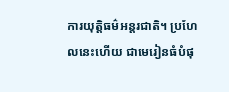ការយុត្តិធម៌អន្តរជាតិ។ ប្រហែលនេះហើយ ជាមេរៀនធំបំផុ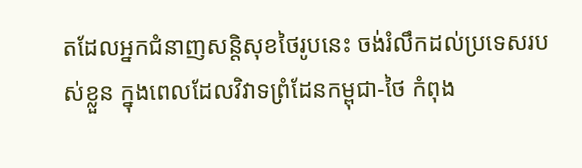តដែលអ្នកជំនាញសន្តិសុខថៃរូបនេះ ចង់រំលឹកដល់ប្រទេសរបស់ខ្លួន ក្នុងពេលដែលវិវាទព្រំដែនកម្ពុជា-ថៃ កំពុង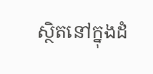ស្ថិតនៅក្នុងដំ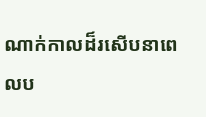ណាក់កាលដ៏រសើបនាពេលប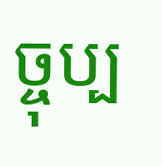ច្ចុប្ប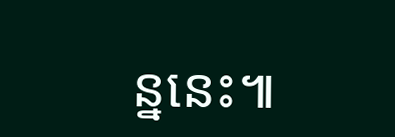ន្ននេះ៕